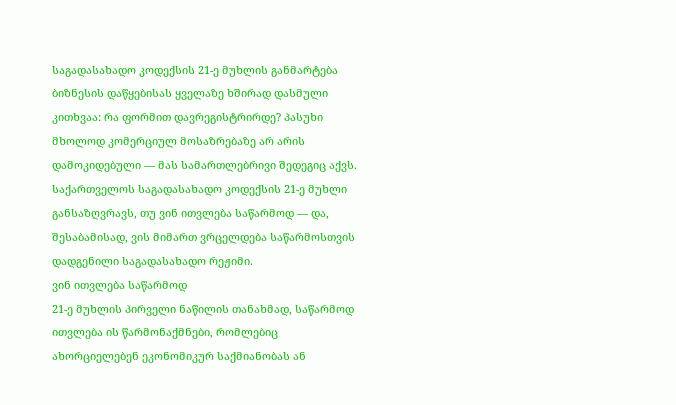საგადასახადო კოდექსის 21-ე მუხლის განმარტება
ბიზნესის დაწყებისას ყველაზე ხშირად დასმული კითხვაა: რა ფორმით დავრეგისტრირდე? პასუხი მხოლოდ კომერციულ მოსაზრებაზე არ არის დამოკიდებული — მას სამართლებრივი შედეგიც აქვს. საქართველოს საგადასახადო კოდექსის 21-ე მუხლი განსაზღვრავს, თუ ვინ ითვლება საწარმოდ — და, შესაბამისად, ვის მიმართ ვრცელდება საწარმოსთვის დადგენილი საგადასახადო რეჟიმი.
ვინ ითვლება საწარმოდ
21-ე მუხლის პირველი ნაწილის თანახმად, საწარმოდ ითვლება ის წარმონაქმნები, რომლებიც ახორციელებენ ეკონომიკურ საქმიანობას ან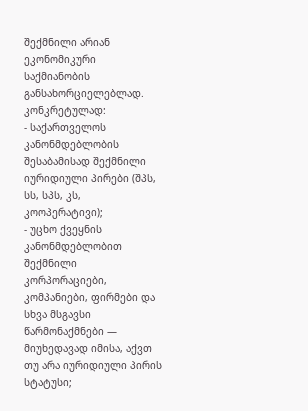შექმნილი არიან ეკონომიკური საქმიანობის განსახორციელებლად. კონკრეტულად:
- საქართველოს კანონმდებლობის შესაბამისად შექმნილი იურიდიული პირები (შპს, სს, სპს, კს, კოოპერატივი);
- უცხო ქვეყნის კანონმდებლობით შექმნილი კორპორაციები, კომპანიები, ფირმები და სხვა მსგავსი წარმონაქმნები — მიუხედავად იმისა, აქვთ თუ არა იურიდიული პირის სტატუსი;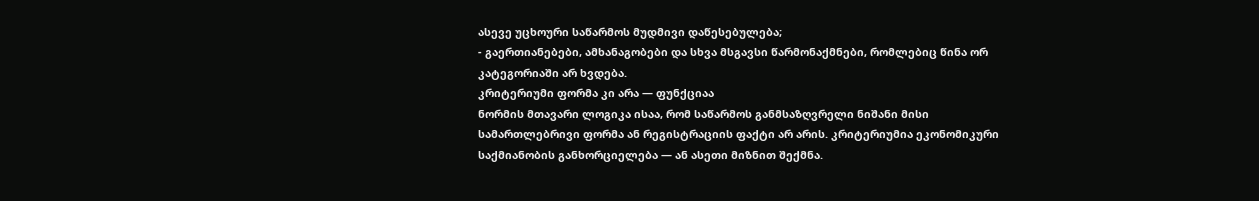ასევე უცხოური საწარმოს მუდმივი დაწესებულება;
- გაერთიანებები, ამხანაგობები და სხვა მსგავსი წარმონაქმნები, რომლებიც წინა ორ კატეგორიაში არ ხვდება.
კრიტერიუმი ფორმა კი არა — ფუნქციაა
ნორმის მთავარი ლოგიკა ისაა, რომ საწარმოს განმსაზღვრელი ნიშანი მისი სამართლებრივი ფორმა ან რეგისტრაციის ფაქტი არ არის. კრიტერიუმია ეკონომიკური საქმიანობის განხორციელება — ან ასეთი მიზნით შექმნა.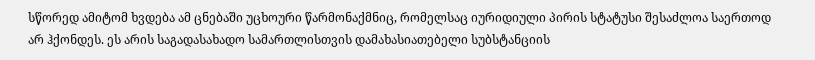სწორედ ამიტომ ხვდება ამ ცნებაში უცხოური წარმონაქმნიც, რომელსაც იურიდიული პირის სტატუსი შესაძლოა საერთოდ არ ჰქონდეს. ეს არის საგადასახადო სამართლისთვის დამახასიათებელი სუბსტანციის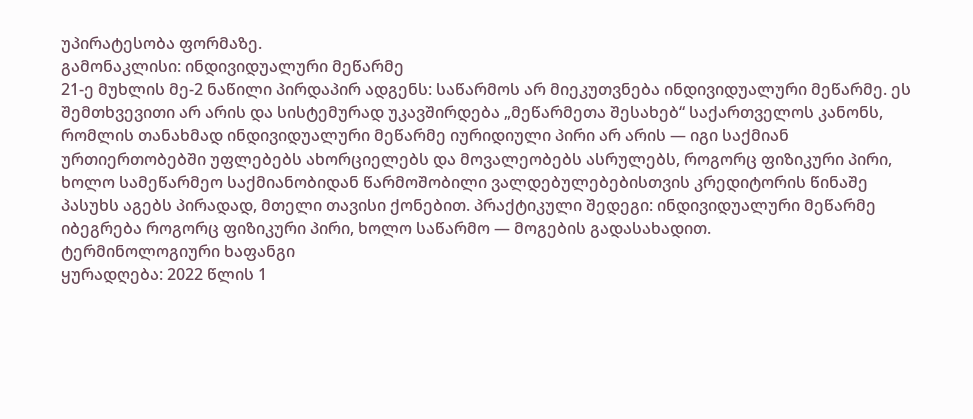უპირატესობა ფორმაზე.
გამონაკლისი: ინდივიდუალური მეწარმე
21-ე მუხლის მე-2 ნაწილი პირდაპირ ადგენს: საწარმოს არ მიეკუთვნება ინდივიდუალური მეწარმე. ეს შემთხვევითი არ არის და სისტემურად უკავშირდება „მეწარმეთა შესახებ“ საქართველოს კანონს, რომლის თანახმად ინდივიდუალური მეწარმე იურიდიული პირი არ არის — იგი საქმიან ურთიერთობებში უფლებებს ახორციელებს და მოვალეობებს ასრულებს, როგორც ფიზიკური პირი, ხოლო სამეწარმეო საქმიანობიდან წარმოშობილი ვალდებულებებისთვის კრედიტორის წინაშე პასუხს აგებს პირადად, მთელი თავისი ქონებით. პრაქტიკული შედეგი: ინდივიდუალური მეწარმე იბეგრება როგორც ფიზიკური პირი, ხოლო საწარმო — მოგების გადასახადით.
ტერმინოლოგიური ხაფანგი
ყურადღება: 2022 წლის 1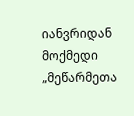იანვრიდან მოქმედი „მეწარმეთა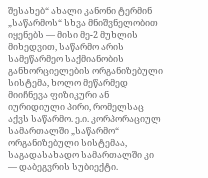შესახებ“ ახალი კანონი ტერმინ „საწარმოს“ სხვა მნიშვნელობით იყენებს — მისი მე-2 მუხლის მიხედვით, საწარმო არის სამეწარმეო საქმიანობის განხორციელების ორგანიზებული სისტემა, ხოლო მეწარმედ მიიჩნევა ფიზიკური ან იურიდიული პირი, რომელსაც აქვს საწარმო. ე.ი. კორპორაციულ სამართალში „საწარმო“ ორგანიზებული სისტემაა, საგადასახადო სამართალში კი — დაბეგვრის სუბიექტი.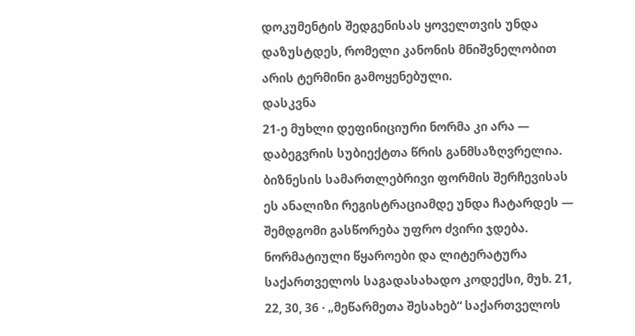დოკუმენტის შედგენისას ყოველთვის უნდა დაზუსტდეს, რომელი კანონის მნიშვნელობით არის ტერმინი გამოყენებული.
დასკვნა
21-ე მუხლი დეფინიციური ნორმა კი არა — დაბეგვრის სუბიექტთა წრის განმსაზღვრელია. ბიზნესის სამართლებრივი ფორმის შერჩევისას ეს ანალიზი რეგისტრაციამდე უნდა ჩატარდეს — შემდგომი გასწორება უფრო ძვირი ჯდება.
ნორმატიული წყაროები და ლიტერატურა
საქართველოს საგადასახადო კოდექსი, მუხ. 21, 22, 30, 36 · „მეწარმეთა შესახებ“ საქართველოს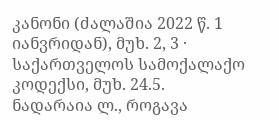კანონი (ძალაშია 2022 წ. 1 იანვრიდან), მუხ. 2, 3 · საქართველოს სამოქალაქო კოდექსი, მუხ. 24.5.
ნადარაია ლ., როგავა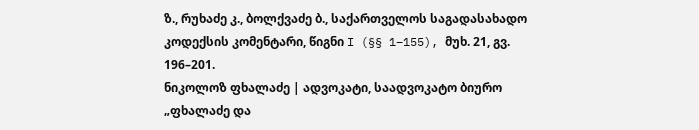ზ., რუხაძე კ., ბოლქვაძე ბ., საქართველოს საგადასახადო კოდექსის კომენტარი, წიგნი I (§§ 1–155), მუხ. 21, გვ. 196–201.
ნიკოლოზ ფხალაძე | ადვოკატი, საადვოკატო ბიურო „ფხალაძე და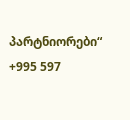პარტნიორები“
+995 597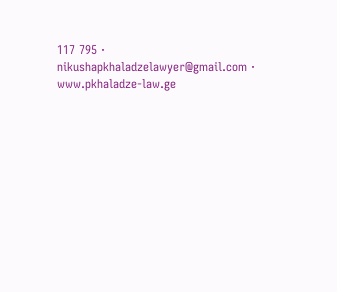117 795 · nikushapkhaladzelawyer@gmail.com · www.pkhaladze-law.ge